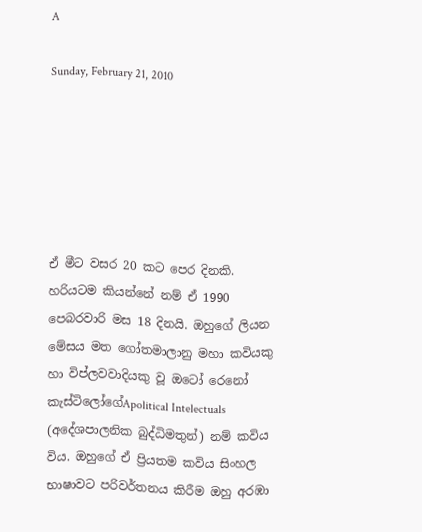A

Sunday, February 21, 2010






ඒ මීට වසර 20 කට පෙර දිනකි. හරියටම කියන්නේ නම් ඒ 1990 පෙබරවාරි මස 18 දිනයි. ඔහුගේ ලියන මේසය මත ගෝතමාලානු මහා කවියකු හා විප්ලවවාදියකු වූ ඔටෝ රෙනෝ කැස්ටිලෝගේApolitical Intelectuals (අදේශපාලනික බුද්ධිමතුන්) නම් කවිය විය. ඔහුගේ ඒ ප්‍රියතම කවිය සිංහල භාෂාවට පරිවර්තනය කිරීම ඔහු අරඹා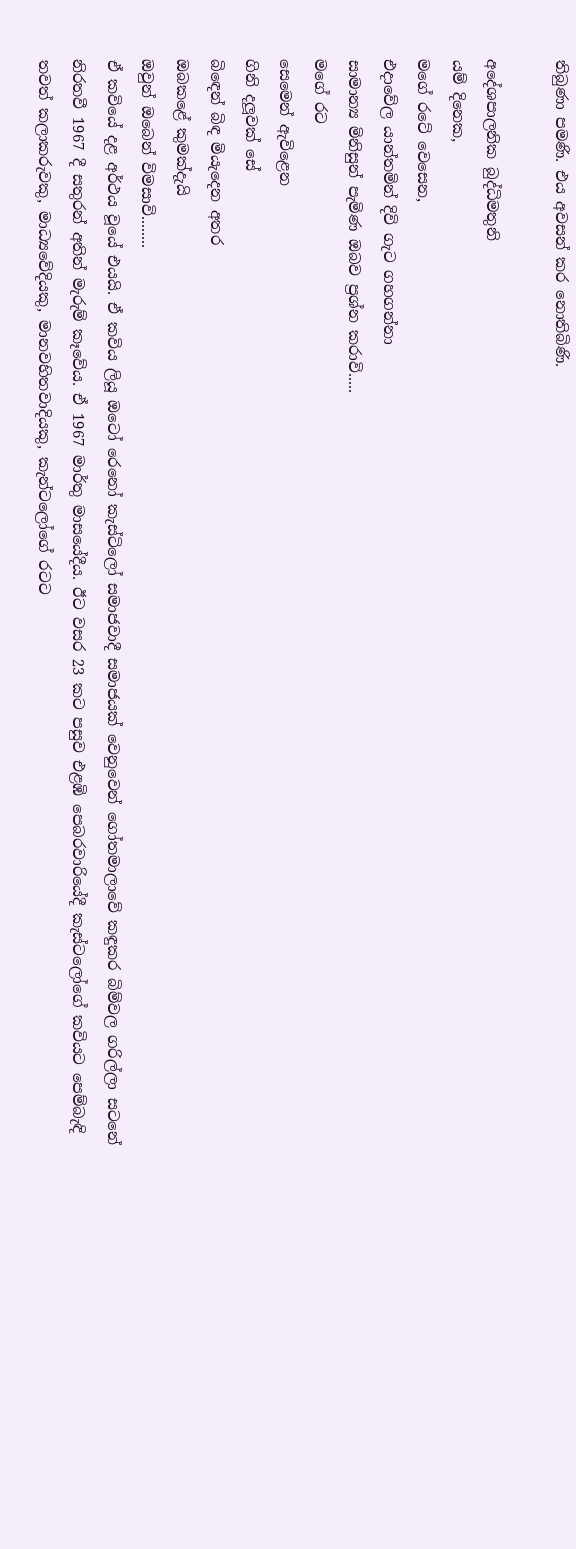තිබුණා පමණි. එය අවසන් කර නොතිබිණි.

අදේශපාලනික බුද්ධිමතුනි
යම් දිනෙක,
මගේ රටේ වෙසෙන,
එදාවේල යාන්තමින් දිවි ගැට ගහගන්නා
සාමාන්‍ය මිනිසුන් පැමිණ ඔබව ප්‍රශ්න කරාවි.....
මගේ රට
සෙමෙන් ඇවිළෙන
ගිනි දලූවක් සේ
බිඳෙන් බිඳ මියැදෙන අතර
ඔබකළේ කුමක්දැයි
ඔවුන් ඔබෙන් විමසාවි........
ඒ කවියේ දළ අර්ථය වූයේ එයයි. ඒ කවිය ලියූ ඔටෝ රෙනෝ කැස්ටිලෝ සමාජවාදී සමාජයක් වෙනුවෙන් ගෝතමාලාවේ කඳුකර බිම්වල ගරිල්ලා සටනේ නිරතවී 1967 දී සතුරන් අතින් මැරුම් කෑවේය. ඒ 1967 මාර්තු මාසයේදීය. ඊට වසර 23 කට පසුව එළඹි පෙබරවාරියේදී කැස්ටලෝගේ කවියට පෙම්බැඳි තවත් කලාකරුවකු, මාධ්‍යවේදියකු, මානවහිතවාදියකු, කැන්ටලෝගේ රටට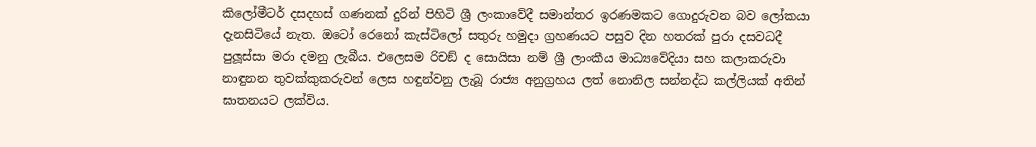කිලෝමීටර් දසදහස් ගණනක් දුරින් පිහිටි ශ්‍රී ලංකාවේදී සමාන්තර ඉරණමකට ගොදුරුවන බව ලෝකයා දැනසිටියේ නැත. ඔටෝ රෙනෝ කැස්ටිලෝ සතුරු හමුදා ග්‍රහණයට පසුව දින හතරක් පුරා දසවධදී පුලූස්සා මරා දමනු ලැබීය. එලෙසම රිචඞ් ද සොයිසා නම් ශ්‍රී ලාංකීය මාධ්‍යවේදියා සහ කලාකරුවා නාඳුනන තුවක්කුකරුවන් ලෙස හඳුන්වනු ලැබූ රාජ්‍ය අනුග්‍රහය ලත් නොනිල සන්නද්ධ කල්ලියක් අතින් ඝාතනයට ලක්විය.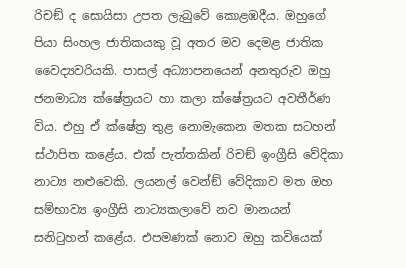රිචඞ් ද සොයිසා උපත ලැබුවේ කොළඹදීය. ඔහුගේ පියා සිංහල ජාතිකයකු වූ අතර මව දෙමළ ජාතික වෛද්‍යවරියකි. පාසල් අධ්‍යාපනයෙන් අනතුරුව ඔහු ජනමාධ්‍ය ක්ෂේත්‍රයට හා කලා ක්ෂේත්‍රයට අවතීර්ණ විය. එහු ඒ ක්ෂේත්‍ර තුළ නොමැකෙන මතක සටහන් ස්ථාපිත කළේය. එක් පැත්තකින් රිචඞ් ඉංග්‍රීසි වේදිකා නාට්‍ය නළුවෙකි. ලයනල් වෙන්ඞ් වේදිකාව මත ඔහ සම්භාව්‍ය ඉංග්‍රීසි නාට්‍යකලාවේ නව මානයන් සනිටුහන් කළේය. එපමණක් නොව ඔහු කවියෙක්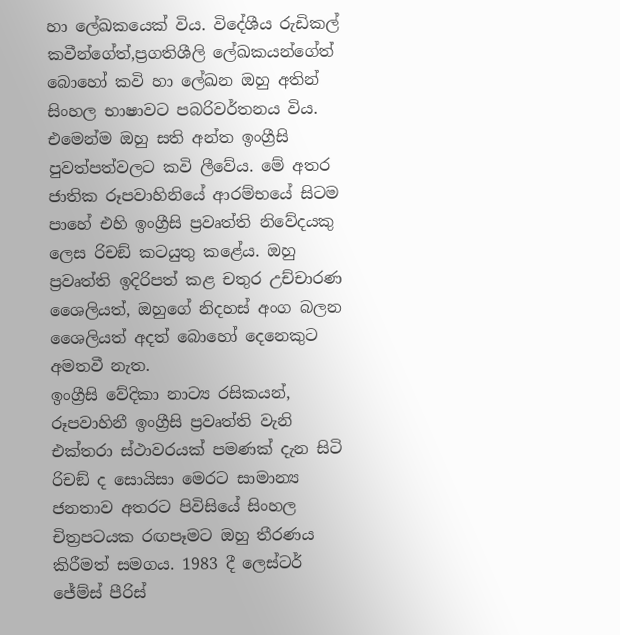හා ලේඛකයෙක් විය. විදේශීය රුඩිකල් කවීන්ගේත්,ප්‍රගතිශීලි ලේඛකයන්ගේත් බොහෝ කවි හා ලේඛන ඔහු අතින් සිංහල භාෂාවට පබරිවර්තනය විය. එමෙන්ම ඔහු සති අන්ත ඉංග්‍රීසි පුවත්පත්වලට කවි ලීවේය. මේ අතර ජාතික රූපවාහිනියේ ආරම්භයේ සිටම පාහේ එහි ඉංග්‍රීසි ප්‍රවෘත්ති නිවේදයකු ලෙස රිචඞ් කටයුතු කළේය. ඔහු ප්‍රවෘත්ති ඉදිරිපත් කළ චතුර උච්චාරණ ශෛලියත්, ඔහුගේ නිදහස් අංග බලන ශෛලියත් අදත් බොහෝ දෙනෙකුට අමතවී නැත.
ඉංග්‍රීසි වේදිකා නාට්‍ය රසිකයන්, රූපවාහිනී ඉංග්‍රීසි ප්‍රවෘත්ති වැනි එක්තරා ස්ථාවරයක් පමණක් දැන සිටි රිචඞ් ද සොයිසා මෙරට සාමාන්‍ය ජනතාව අතරට පිවිසියේ සිංහල චිත්‍රපටයක රඟපෑමට ඔහු තීරණය කිරීමත් සමගය. 1983 දී ලෙස්ටර් ජේම්ස් පීරිස්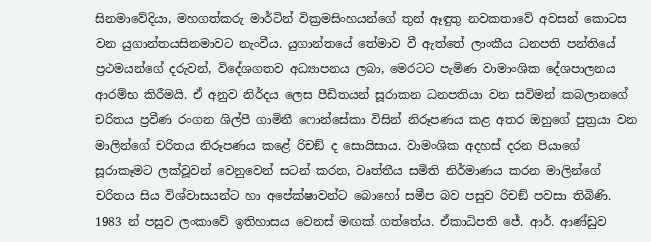සිනමාවේදියා, මහගත්කරු මාර්ටින් වික්‍රමසිංහයන්ගේ තුන් ඈඳුතු නවකතාවේ අවසන් කොටස වන යුගාන්තයසිනමාවට නැංවීය. යුගාන්තයේ තේමාව වී ඇත්තේ ලාංකීය ධනපති පන්තියේ ප්‍රථමයන්ගේ දරුවන්, විදේශගතව අධ්‍යාපනය ලබා, මෙරටට පැමිණ වාමාංශික දේශපාලනය ආරම්භ කිරීමයි. ඒ අනුව නිර්දය ලෙස පීඩිතයන් සූරාකන ධනපතියා වන සවිමන් කබලානගේ චරිතය ප්‍රවීණ රංගන ශිල්පී ගාමිනී ෆොන්සේකා විසින් නිරූපණය කළ අතර ඔහුගේ පුත්‍රයා වන මාලින්ගේ චරිතය නිරූපණය කළේ රිචඞ් ද සොයිසාය. වාමංශික අදහස් දරන පියාගේ සූරාකෑමට ලක්වූවන් වෙනුවෙන් සටන් කරන, වෘත්තීය සමිති නිර්මාණය කරන මාලින්ගේ චරිතය සිය විශ්වාසයන්ට හා අපේක්ෂාවන්ට බොහෝ සමීප බව පසුව රිචඞ් පවසා තිබිණි.
1983 න් පසුව ලංකාවේ ඉතිහාසය වෙනස් මඟක් ගත්තේය. ඒකාධිපති ජේ. ආර්. ආණ්ඩුව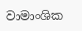වාමාංශික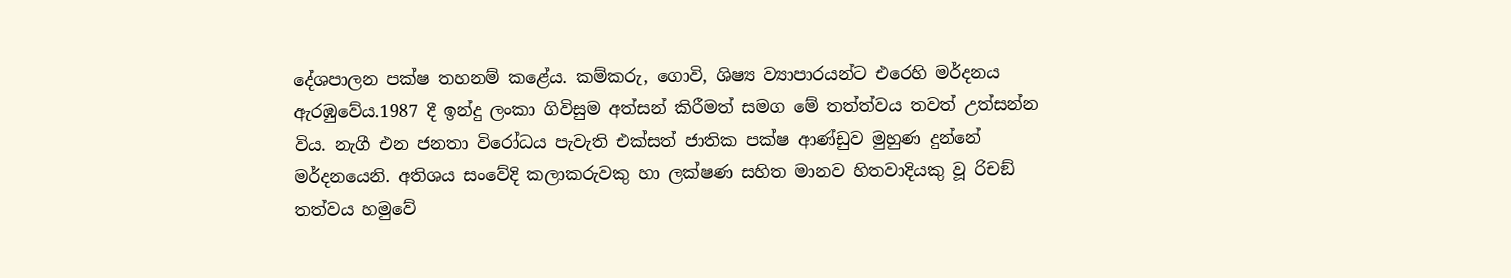දේශපාලන පක්ෂ තහනම් කළේය. කම්කරු, ගොවි, ශිෂ්‍ය ව්‍යාපාරයන්ට එරෙහි මර්දනය ඇරඹුවේය.1987 දී ඉන්දු ලංකා ගිවිසුම අත්සන් කිරීමත් සමග මේ තත්ත්වය තවත් උත්සන්න විය. නැගී එන ජනතා විරෝධය පැවැති එක්සත් ජාතික පක්ෂ ආණ්ඩුව මුහුණ දුන්නේ මර්දනයෙනි. අතිශය සංවේදි කලාකරුවකු හා ලක්ෂණ සහිත මානව හිතවාදියකු වූ රිචඞ් තත්වය හමුවේ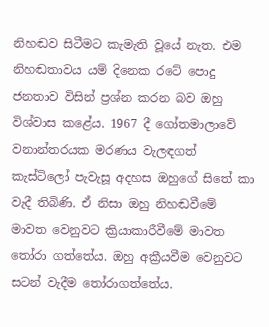නිහඬව සිටීමට කැමැති වූයේ නැත. එම නිහඬතාවය යම් දිනෙක රටේ පොදු ජනතාව විසින් ප්‍රශ්න කරන බව ඔහු විශ්වාස කළේය. 1967 දී ගෝතමාලාවේ වනාන්තරයක මරණය වැලඳගත් කැස්ටිලෝ පැවැසූ අදහස ඔහුගේ සිතේ කා වැදී තිබිණි. ඒ නිසා ඔහු නිහඬවීමේ මාවත වෙනුවට ක්‍රියාකාරීවීමේ මාවත තෝරා ගත්තේය. ඔහු අක්‍රීයවීම වෙනුවට සටන් වැදීම තෝරාගත්තේය.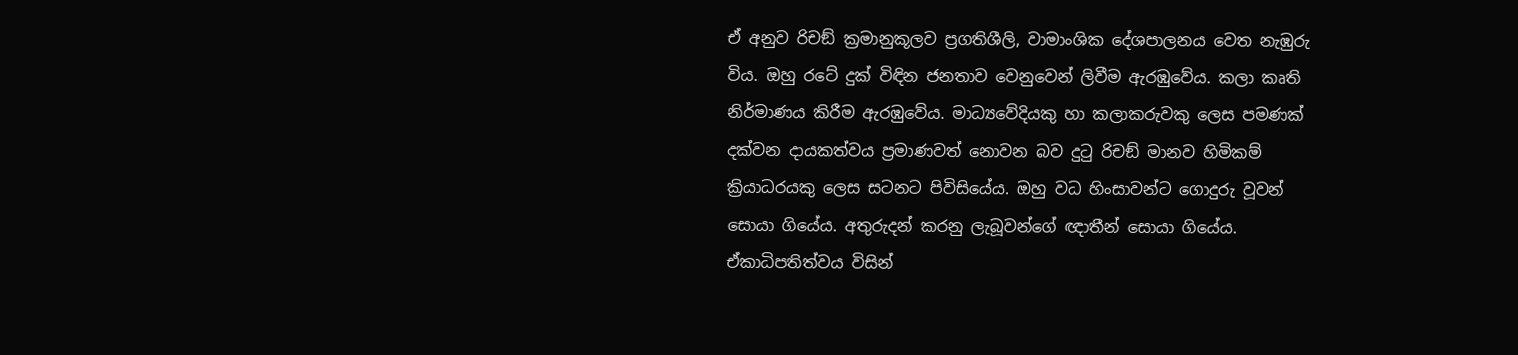ඒ අනුව රිචඞ් ක්‍රමානුකූලව ප්‍රගතිශීලි, වාමාංශික දේශපාලනය වෙත නැඹුරු විය. ඔහු රටේ දුක් විඳින ජනතාව වෙනුවෙන් ලිවීම ඇරඹුවේය. කලා කෘති නිර්මාණය කිරීම ඇරඹුවේය. මාධ්‍යවේදියකු හා කලාකරුවකු ලෙස පමණක් දක්වන දායකත්වය ප්‍රමාණවත් නොවන බව දුටු රිචඞ් මානව හිමිකම් ක්‍රියාධරයකු ලෙස සටනට පිවිසියේය. ඔහු වධ හිංසාවන්ට ගොදුරු වූවන් සොයා ගියේය. අතුරුදන් කරනු ලැබූවන්ගේ ඥාතීන් සොයා ගියේය. ඒකාධිපතිත්වය විසින්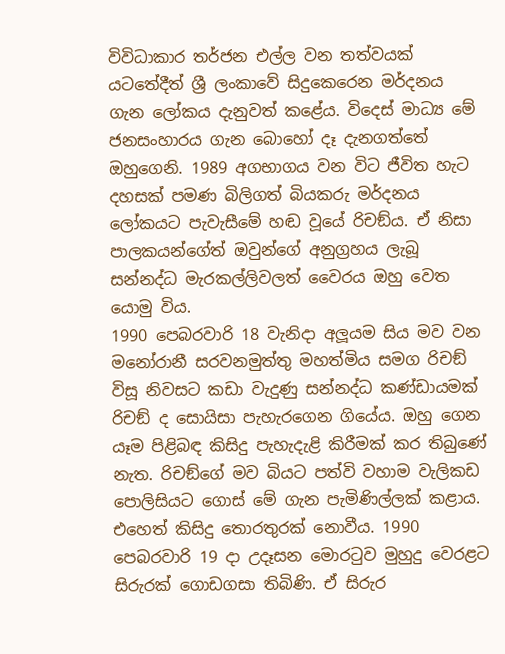විවිධාකාර තර්ජන එල්ල වන තත්වයක් යටතේදීත් ශ්‍රී ලංකාවේ සිදුකෙරෙන මර්දනය ගැන ලෝකය දැනුවත් කළේය. විදෙස් මාධ්‍ය මේ ජනසංහාරය ගැන බොහෝ දෑ දැනගත්තේ ඔහුගෙනි. 1989 අගභාගය වන විට ජීවිත හැට දහසක් පමණ බිලිගත් බියකරු මර්දනය ලෝකයට පැවැසීමේ හඬ වූයේ රිචඞ්ය. ඒ නිසා පාලකයන්ගේත් ඔවුන්ගේ අනුග්‍රහය ලැබූ සන්නද්ධ මැරකල්ලිවලත් වෛරය ඔහු වෙත යොමු විය.
1990 පෙබරවාරි 18 වැනිදා අලූයම සිය මව වන මනෝරානී සරවනමුත්තු මහත්මිය සමග රිචඞ් විසූ නිවසට කඩා වැදුණු සන්නද්ධ කණ්ඩායමක් රිචඞ් ද සොයිසා පැහැරගෙන ගියේය. ඔහු ගෙන යෑම පිළිබඳ කිසිදු පැහැදැළි කිරීමක් කර තිබුණේ නැත. රිචඞ්ගේ මව බියට පත්වි වහාම වැලිකඩ පොලිසියට ගොස් මේ ගැන පැමිණිල්ලක් කළාය. එහෙත් කිසිදු තොරතුරක් නොවීය. 1990 පෙබරවාරි 19 දා උදෑසන මොරටුව මුහුදු වෙරළට සිරුරක් ගොඩගසා තිබිණි. ඒ සිරුර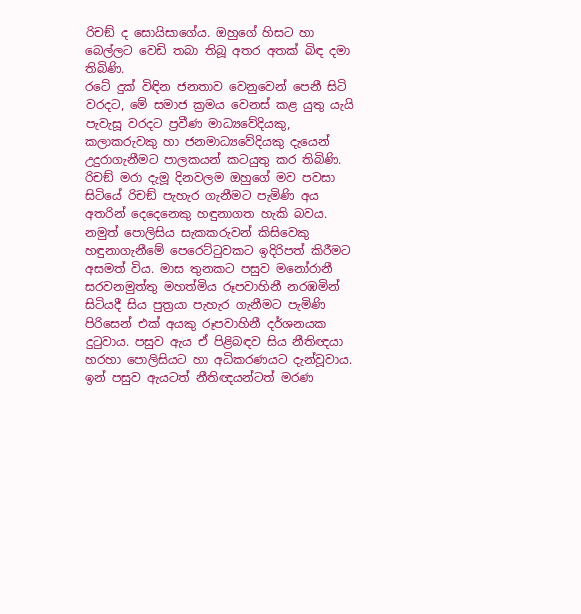රිචඞ් ද සොයිසාගේය. ඔහුගේ හිසට හා බෙල්ලට වෙඩි තබා තිබූ අතර අතක් බිඳ දමා තිබිණි.
රටේ දුක් විඳින ජනතාව වෙනුවෙන් පෙනී සිටි වරදට, මේ සමාජ ක්‍රමය වෙනස් කළ යුතු යැයි පැවැසූ වරදට ප්‍රවීණ මාධ්‍යවේදියකු, කලාකරුවකු හා ජනමාධ්‍යවේදියකු දැයෙන් උදුරාගැනීමට පාලකයන් කටයුතු කර තිබිණි. රිචඞ් මරා දැමූ දිනවලම ඔහුගේ මව පවසා සිටියේ රිචඞ් පැහැර ගැනීමට පැමිණි අය අතරින් දෙදෙනෙකු හඳුනාගත හැකි බවය. නමුත් පොලිසිය සැකකරුවන් කිසිවෙකු හඳුනාගැනීමේ පෙරෙට්ටුවකට ඉදිරිපත් කිරීමට අසමත් විය. මාස තුනකට පසුව මනෝරානී සරවනමුත්තු මහත්මිය රූපවාහිනී නරඹමින් සිටියදී සිය පුත්‍රයා පැහැර ගැනීමට පැමිණි පිරිසෙන් එක් අයකු රූපවාහිනී දර්ශනයක දුටුවාය. පසුව ඇය ඒ පිළිබඳව සිය නීතිඥයා හරහා පොලිසියට හා අධිකරණයට දැන්වූවාය. ඉන් පසුව ඇයටත් නීතිඥයන්ටත් මරණ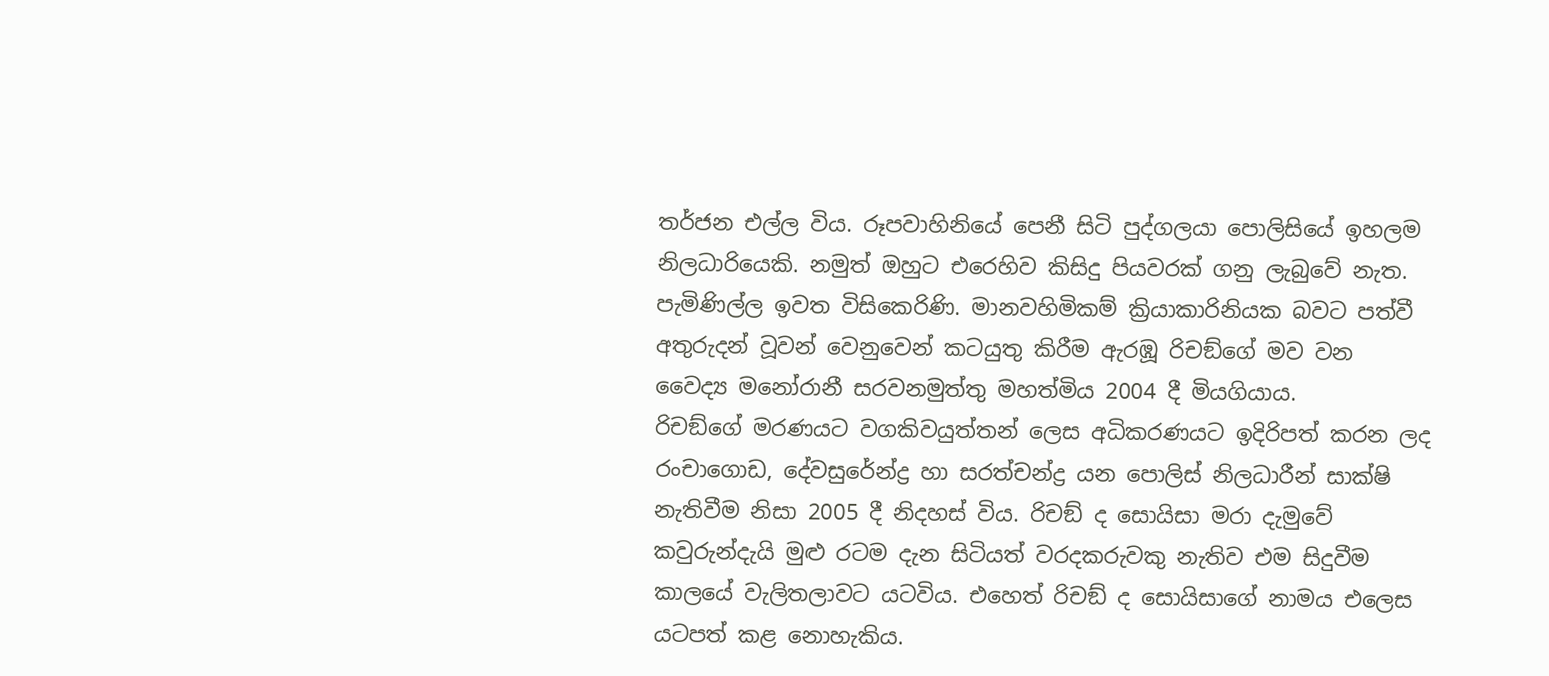තර්ජන එල්ල විය. රූපවාහිනියේ පෙනී සිටි පුද්ගලයා පොලිසියේ ඉහලම නිලධාරියෙකි. නමුත් ඔහුට එරෙහිව කිසිදු පියවරක් ගනු ලැබුවේ නැත. පැමිණිල්ල ඉවත විසිකෙරිණි. මානවහිමිකම් ක්‍රියාකාරිනියක බවට පත්වී අතුරුදන් වූවන් වෙනුවෙන් කටයුතු කිරීම ඇරඹූ රිචඞ්ගේ මව වන වෛද්‍ය මනෝරානී සරවනමුත්තු මහත්මිය 2004 දී මියගියාය.
රිචඞ්ගේ මරණයට වගකිවයුත්තන් ලෙස අධිකරණයට ඉදිරිපත් කරන ලද රංචාගොඩ, දේවසුරේන්ද්‍ර හා සරත්චන්ද්‍ර යන පොලිස් නිලධාරීන් සාක්ෂි නැතිවීම නිසා 2005 දී නිදහස් විය. රිචඞ් ද සොයිසා මරා දැමුවේ කවුරුන්දැයි මුළු රටම දැන සිටියත් වරදකරුවකු නැතිව එම සිදුවීම කාලයේ වැලිතලාවට යටවිය. එහෙත් රිචඞ් ද සොයිසාගේ නාමය එලෙස යටපත් කළ නොහැකිය.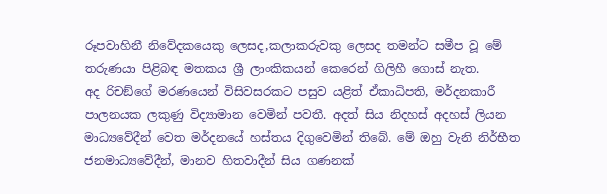රූපවාහිනී නිවේදකයෙකු ලෙසද,කලාකරුවකු ලෙසද තමන්ට සමීප වූ මේ තරුණයා පිළිබඳ මතකය ශ්‍රී ලාංකිකයන් කෙරෙන් ගිලිහී ගොස් නැත.
අද රිචඞ්ගේ මරණයෙන් විසිවසරකට පසුව යළිත් ඒකාධිපති, මර්දනකාරී පාලනයක ලකුණු විද්‍යාමාන වෙමින් පවතී. අදත් සිය නිදහස් අදහස් ලියන මාධ්‍යවේදීන් වෙත මර්දනයේ හස්තය දිගුවෙමින් තිබේ. මේ ඔහු වැනි නිර්භීත ජනමාධ්‍යවේදීන්, මානව හිතවාදීන් සිය ගණනක්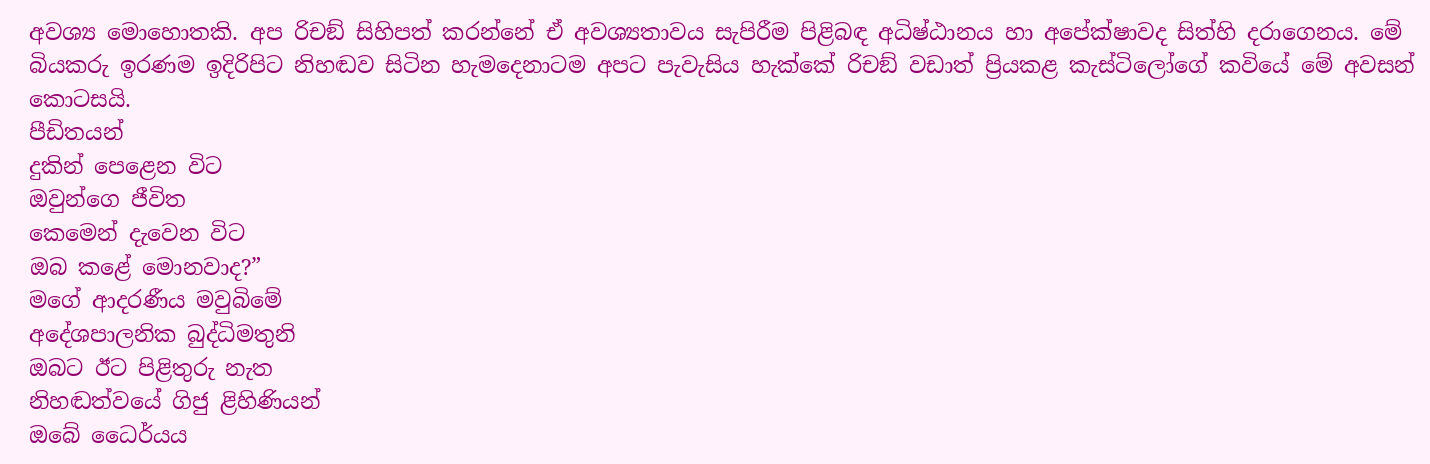අවශ්‍ය මොහොතකි. අප රිචඞ් සිහිපත් කරන්නේ ඒ අවශ්‍යතාවය සැපිරීම පිළිබඳ අධිෂ්ඨානය හා අපේක්ෂාවද සිත්හි දරාගෙනය. මේ බියකරු ඉරණම ඉදිරිපිට නිහඬව සිටින හැමදෙනාටම අපට පැවැසිය හැක්කේ රිචඞ් වඩාත් ප්‍රියකළ කැස්ටිලෝගේ කවියේ මේ අවසන් කොටසයි.
පීඩිතයන්
දුකින් පෙළෙන විට
ඔවුන්ගෙ ජීවිත
කෙමෙන් දැවෙන විට
ඔබ කළේ මොනවාද?”
මගේ ආදරණීය මවුබිමේ
අදේශපාලනික බුද්ධිමතුනි
ඔබට ඊට පිළිතුරු නැත
නිහඬත්වයේ ගිජු ළිහිණියන්
ඔබේ ධෛර්යය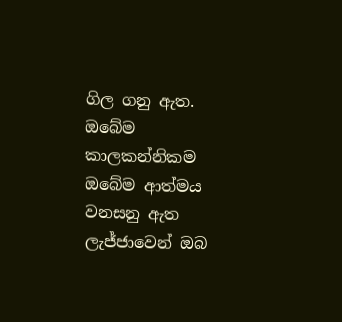ගිල ගනු ඇත.
ඔබේම කාලකන්නිකම
ඔබේම ආත්මය වනසනු ඇත
ලැජ්ජාවෙන් ඔබ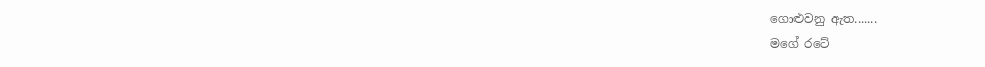ගොළුවනු ඇත.......
මගේ රටේ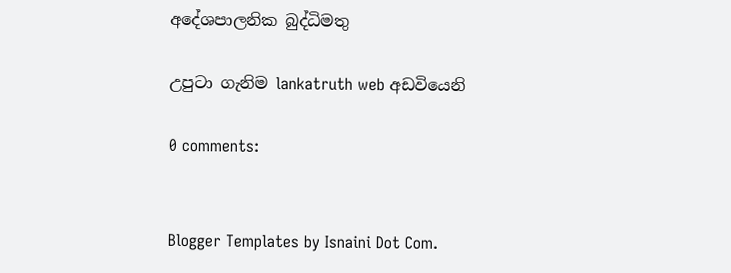අදේශපාලනික බුද්ධිමතු

උපුටා ගැනිම lankatruth web අඩවියෙනි

0 comments:


Blogger Templates by Isnaini Dot Com.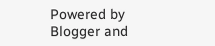Powered by Blogger and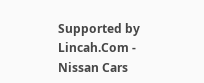Supported by Lincah.Com - Nissan Cars